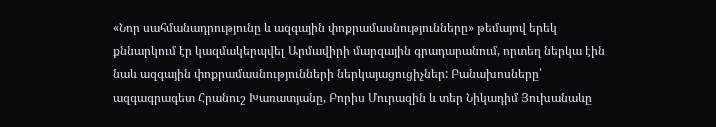«Նոր սահմանադրությունը և ազգային փոքրամասնությունները» թեմայով երեկ քննարկում էր կազմակերպվել Արմավիրի մարզային գրադարանում, որտեղ ներկա էին նաև ազգային փոքրամասնությունների ներկայացուցիչներ: Բանախոսները՝ ազգագրագետ Հրանուշ Խառատյանը, Բորիս Մուրազին և տեր Նիկադիմ Յուխանաևը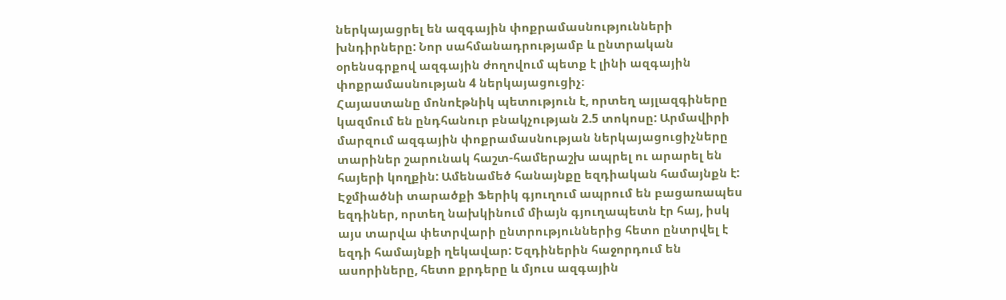ներկայացրել են ազգային փոքրամասնությունների խնդիրները: Նոր սահմանադրությամբ և ընտրական օրենսգրքով ազգային ժողովում պետք է լինի ազգային փոքրամասնության 4 ներկայացուցիչ։
Հայաստանը մոնոէթնիկ պետություն է, որտեղ այլազգիները կազմում են ընդհանուր բնակչության 2.5 տոկոսը: Արմավիրի մարզում ազգային փոքրամասնության ներկայացուցիչները տարիներ շարունակ հաշտ-համերաշխ ապրել ու արարել են հայերի կողքին: Ամենամեծ հանայնքը եզդիական համայնքն է: Էջմիածնի տարածքի Ֆերիկ գյուղում ապրում են բացառապես եզդիներ, որտեղ նախկինում միայն գյուղապետն էր հայ, իսկ այս տարվա փետրվարի ընտրություններից հետո ընտրվել է եզդի համայնքի ղեկավար: Եզդիներին հաջորդում են ասորիները, հետո քրդերը և մյուս ազգային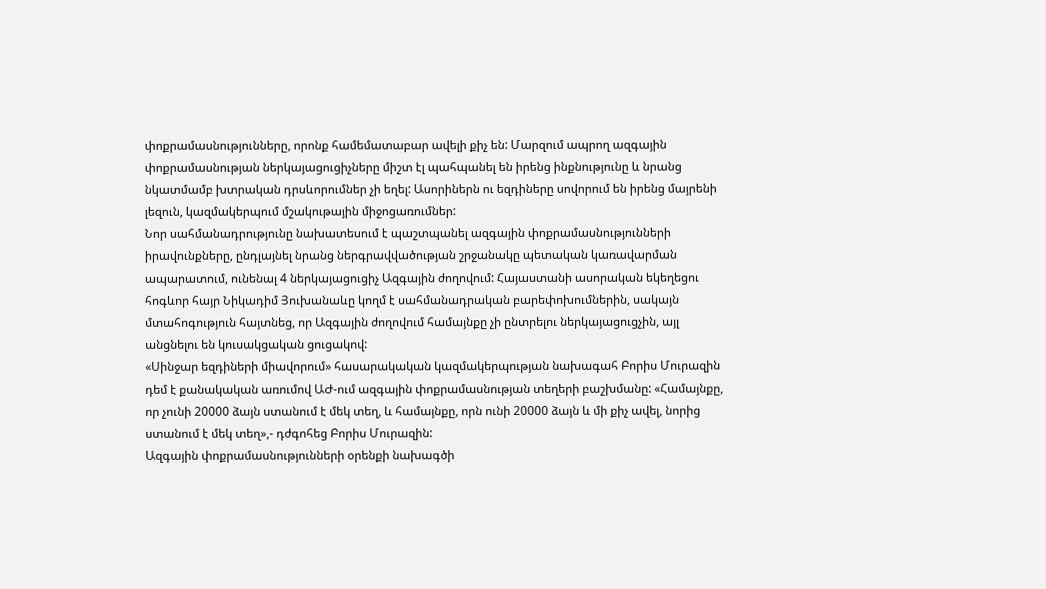փոքրամասնությունները, որոնք համեմատաբար ավելի քիչ են: Մարզում ապրող ազգային փոքրամասնության ներկայացուցիչները միշտ էլ պահպանել են իրենց ինքնությունը և նրանց նկատմամբ խտրական դրսևորումներ չի եղել: Ասորիներն ու եզդիները սովորում են իրենց մայրենի լեզուն, կազմակերպում մշակութային միջոցառումներ:
Նոր սահմանադրությունը նախատեսում է պաշտպանել ազգային փոքրամասնությունների իրավունքները, ընդլայնել նրանց ներգրավվածության շրջանակը պետական կառավարման ապարատում, ունենալ 4 ներկայացուցիչ Ազգային ժողովում: Հայաստանի ասորական եկեղեցու հոգևոր հայր Նիկադիմ Յուխանաևը կողմ է սահմանադրական բարեփոխումներին, սակայն մտահոգություն հայտնեց, որ Ազգային ժողովում համայնքը չի ընտրելու ներկայացուցչին, այլ անցնելու են կուսակցական ցուցակով:
«Սինջար եզդիների միավորում» հասարակական կազմակերպության նախագահ Բորիս Մուրազին դեմ է քանակական առումով ԱԺ-ում ազգային փոքրամասնության տեղերի բաշխմանը: «Համայնքը, որ չունի 20000 ձայն ստանում է մեկ տեղ, և համայնքը, որն ունի 20000 ձայն և մի քիչ ավել, նորից ստանում է մեկ տեղ»,- դժգոհեց Բորիս Մուրազին:
Ազգային փոքրամասնությունների օրենքի նախագծի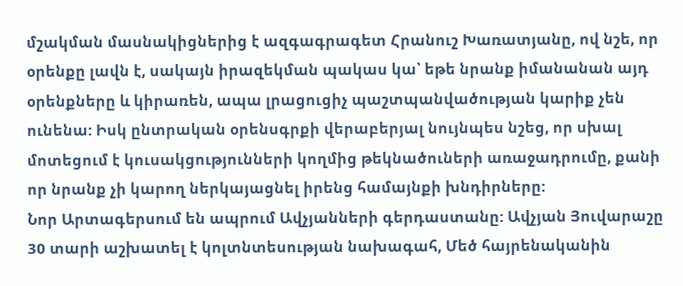մշակման մասնակիցներից է ազգագրագետ Հրանուշ Խառատյանը, ով նշե, որ օրենքը լավն է, սակայն իրազեկման պակաս կա՝ եթե նրանք իմանանան այդ օրենքները և կիրառեն, ապա լրացուցիչ պաշտպանվածության կարիք չեն ունենա: Իսկ ընտրական օրենսգրքի վերաբերյալ նույնպես նշեց, որ սխալ մոտեցում է կուսակցությունների կողմից թեկնածուների առաջադրումը, քանի որ նրանք չի կարող ներկայացնել իրենց համայնքի խնդիրները:
Նոր Արտագերսում են ապրում Ավչյանների գերդաստանը: Ավչյան Յուվարաշը 30 տարի աշխատել է կոլտնտեսության նախագահ, Մեծ հայրենականին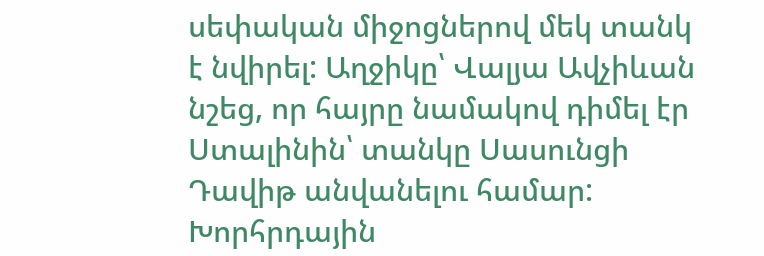սեփական միջոցներով մեկ տանկ է նվիրել: Աղջիկը՝ Վալյա Ավչիևան նշեց, որ հայրը նամակով դիմել էր Ստալինին՝ տանկը Սասունցի Դավիթ անվանելու համար: Խորհրդային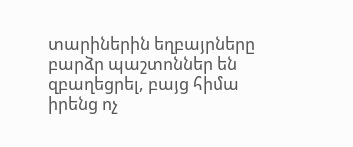տարիներին եղբայրները բարձր պաշտոններ են զբաղեցրել, բայց հիմա իրենց ոչ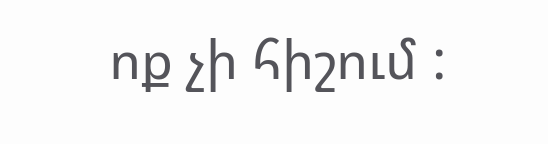ոք չի հիշում :